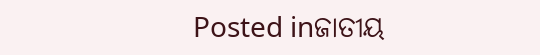Posted inଜାତୀୟ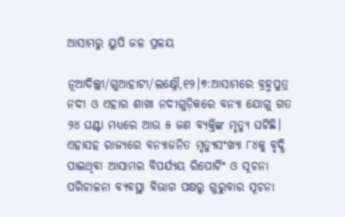ଆସାମରୁ ୟୁପି ଜଳ ପ୍ରଳୟ

ନୂଆଦିଲ୍ଲୀ/ଗୁଆହାଟୀ/ଲକ୍ଷ୍ନୌ,୧୨।୭:ଆସାମରେ ବ୍ରହ୍ମପୁତ୍ର ନଦୀ ଓ ଏହାର ଶାଖା ନଦୀଗୁଡ଼ିକରେ ବନ୍ୟା ଯୋଗୁ ଗତ ୨୪ ଘଣ୍ଟା ମଧ୍ୟରେ ଆଉ ୫ ଜଣ ବ୍ୟକ୍ତିଙ୍କ ମୃତ୍ୟୁ ଘଟିଛି। ଏହାସହ ରାଜ୍ୟରେ ବନ୍ୟାଜନିତ ମୃତ୍ୟୁସଂଖ୍ୟା ୮୪କୁ ବୃଦ୍ଧି ପାଇଥିବା ଆସାମର ବିପର୍ଯ୍ୟୟ ରିପୋର୍ଟିଂ ଓ ସୂଚନା ପରିଚାଳନା ବ୍ୟବସ୍ଥା ବିଭାଗ ପକ୍ଷରୁ ଗୁରୁବାର ସୂଚନା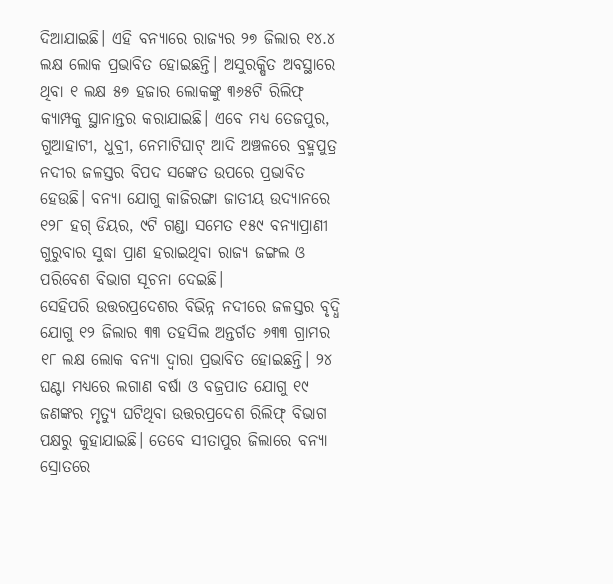ଦିଆଯାଇଛି। ଏହି ବନ୍ୟାରେ ରାଜ୍ୟର ୨୭ ଜିଲାର ୧୪.୪ ଲକ୍ଷ ଲୋକ ପ୍ରଭାବିତ ହୋଇଛନ୍ତି। ଅସୁରକ୍ଷିତ ଅବସ୍ଥାରେ ଥିବା ୧ ଲକ୍ଷ ୫୭ ହଜାର ଲୋକଙ୍କୁ ୩୬୫ଟି ରିଲିଫ୍‌ କ୍ୟାମ୍ପକୁ ସ୍ଥାନାନ୍ତର କରାଯାଇଛି। ଏବେ ମଧ୍ୟ ତେଜପୁର, ଗୁଆହାଟୀ, ଧୁବ୍ରୀ, ନେମାଟିଘାଟ୍‌ ଆଦି ଅଞ୍ଚଳରେ ବ୍ରହ୍ମପୁତ୍ର ନଦୀର ଜଳସ୍ତର ବିପଦ ସଙ୍କେତ ଉପରେ ପ୍ରଭାବିତ ହେଉଛି। ବନ୍ୟା ଯୋଗୁ କାଜିରଙ୍ଗା ଜାତୀୟ ଉଦ୍ୟାନରେ ୧୨୮ ହଗ୍‌ ଡିୟର, ୯ଟି ଗଣ୍ଡା ସମେତ ୧୫୯ ବନ୍ୟାପ୍ରାଣୀ ଗୁରୁବାର ସୁଦ୍ଧା ପ୍ରାଣ ହରାଇଥିବା ରାଜ୍ୟ ଜଙ୍ଗଲ ଓ ପରିବେଶ ବିଭାଗ ସୂଚନା ଦେଇଛି।
ସେହିପରି ଉତ୍ତରପ୍ରଦେଶର ବିଭିନ୍ନ ନଦୀରେ ଜଳସ୍ତର ବୃଦ୍ଧି ଯୋଗୁ ୧୨ ଜିଲାର ୩୩ ତହସିଲ ଅନ୍ତର୍ଗତ ୬୩୩ ଗ୍ରାମର ୧୮ ଲକ୍ଷ ଲୋକ ବନ୍ୟା ଦ୍ୱାରା ପ୍ରଭାବିତ ହୋଇଛନ୍ତି। ୨୪ ଘଣ୍ଟା ମଧ୍ୟରେ ଲଗାଣ ବର୍ଷା ଓ ବଜ୍ରପାତ ଯୋଗୁ ୧୯ ଜଣଙ୍କର ମୃତ୍ୟୁ ଘଟିଥିବା ଉତ୍ତରପ୍ରଦେଶ ରିଲିଫ୍‌ ବିଭାଗ ପକ୍ଷରୁ କୁହାଯାଇଛି। ତେବେ ସୀତାପୁର ଜିଲାରେ ବନ୍ୟା ସ୍ରୋତରେ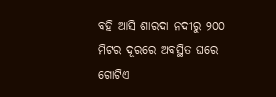ବହି ଆସି ଶାରଦା ନଦୀରୁ ୨୦୦ ମିଟର ଦୂରରେ ଅବସ୍ଥିତ ଘରେ ଗୋଟିଏ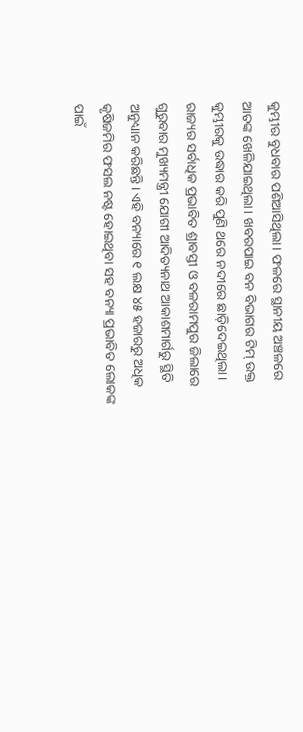କୁମ୍ଭୀର ବୁଧବାର ପଶିଆସିଥିଲା। ଫଳରେ ସ୍ଥାନୀୟ ଅଞ୍ଚଳରେ ଆତଙ୍କ ଖେଳିଯାଇଥିଲା। ଖବରପାଇ ବନ ବିଭାଗର ଟିମ୍‌ ଉକ୍ତ କୁମ୍ଭୀରକୁ ଉଦ୍ଧାର କରି ପୁଣି ଥରେ ନଦୀରେ ଛାଡ଼ିଦେଇଥିଲା। ରାଜ୍ୟର ସର୍ବାଧିକ ପ୍ରଭାବିତ ଶ୍ରାବସ୍ତୀ ଓ ବଳରାମପୁର ଜିଲାରେ ଗୁରୁବାର ମୁଖ୍ୟମନ୍ତ୍ରୀ ଯୋଗୀ ଆଦିତ୍ୟନାଥ ଆକାଶମାର୍ଗରୁ ସ୍ଥିତି ଅନୁଧ୍ୟାନ କରିଛନ୍ତି। ଏହି ବନ୍ୟାରେ ୧ ଲକ୍ଷ ୪୫ ହଜାରରୁ ଅଧିକ କୃଷିଜମିର ଫସଲ ନଷ୍ଟ ହୋଇଥିବା ସହ ବନ୍ୟା ପ୍ରଭାବିତ ଲୋକଙ୍କ ପାଇଁ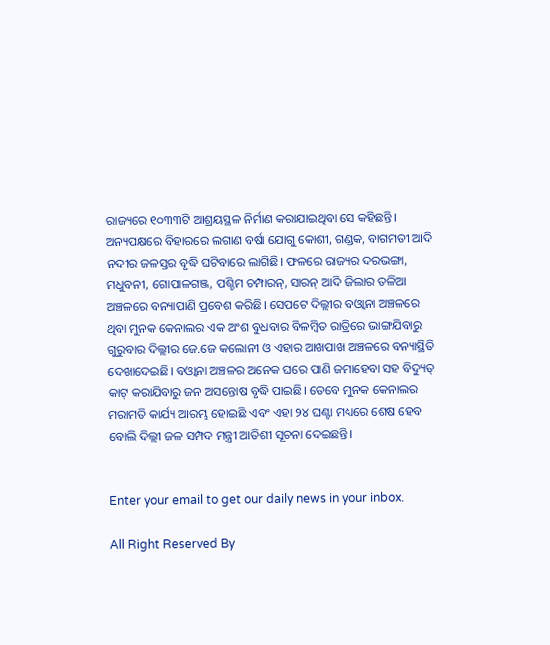ରାଜ୍ୟରେ ୧୦୩୩ଟି ଆଶ୍ରୟସ୍ଥଳ ନିର୍ମାଣ କରାଯାଇଥିବା ସେ କହିଛନ୍ତି।
ଅନ୍ୟପକ୍ଷରେ ବିହାରରେ ଲଗାଣ ବର୍ଷା ଯୋଗୁ କୋଶୀ, ଗଣ୍ଡକ, ବାଗମତୀ ଆଦି ନଦୀର ଜଳସ୍ତର ବୃଦ୍ଧି ଘଟିବାରେ ଲାଗିଛି। ଫଳରେ ରାଜ୍ୟର ଦରଭଙ୍ଗା, ମଧୁବନୀ, ଗୋପାଳଗଞ୍ଜ, ପଶ୍ଚିମ ଚମ୍ପାରନ୍‌, ସାରନ୍‌ ଆଦି ଜିଲାର ତଳିଆ ଅଞ୍ଚଳରେ ବନ୍ୟାପାଣି ପ୍ରବେଶ କରିଛି। ସେପଟେ ଦିଲ୍ଲୀର ବଓ୍ବାନା ଅଞ୍ଚଳରେ ଥିବା ମୁନକ କେନାଲର ଏକ ଅଂଶ ବୁଧବାର ବିଳମ୍ବିତ ରାତ୍ରିରେ ଭାଙ୍ଗଯିବାରୁ ଗୁରୁବାର ଦିଲ୍ଲୀର ଜେ.ଜେ କଲୋନୀ ଓ ଏହାର ଆଖପାଖ ଅଞ୍ଚଳରେ ବନ୍ୟାସ୍ଥିତି ଦେଖାଦେଇଛି। ବଓ୍ବାନା ଅଞ୍ଚଳର ଅନେକ ଘରେ ପାଣି ଜମାହେବା ସହ ବିଦ୍ୟୁତ୍‌ କାଟ୍‌ କରାଯିବାରୁ ଜନ ଅସନ୍ତୋଷ ବୃଦ୍ଧି ପାଇଛି। ତେବେ ମୁନକ କେନାଲର ମରାମତି କାର୍ଯ୍ୟ ଆରମ୍ଭ ହୋଇଛି ଏବଂ ଏହା ୨୪ ଘଣ୍ଟା ମଧ୍ୟରେ ଶେଷ ହେବ ବୋଲି ଦିଲ୍ଲୀ ଜଳ ସମ୍ପଦ ମନ୍ତ୍ରୀ ଆତିଶୀ ସୂଚନା ଦେଇଛନ୍ତି।


Enter your email to get our daily news in your inbox.

All Right Reserved By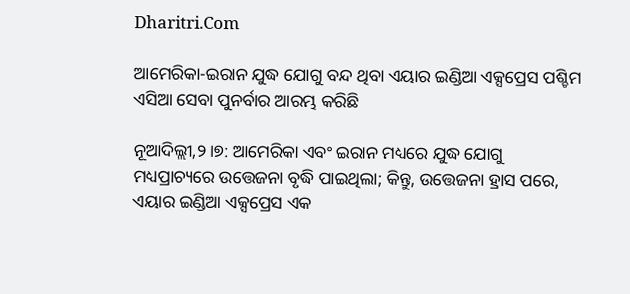Dharitri.Com

ଆମେରିକା-ଇରାନ ଯୁଦ୍ଧ ଯୋଗୁ ବନ୍ଦ ଥିବା ଏୟାର ଇଣ୍ଡିଆ ଏକ୍ସପ୍ରେସ ପଶ୍ଚିମ ଏସିଆ ସେବା ପୁନର୍ବାର ଆରମ୍ଭ କରିଛି

ନୂଆଦିଲ୍ଲୀ,୨।୭: ଆମେରିକା ଏବଂ ଇରାନ ମଧ୍ୟରେ ଯୁଦ୍ଧ ଯୋଗୁ ମଧ୍ୟପ୍ରାଚ୍ୟରେ ଉତ୍ତେଜନା ବୃଦ୍ଧି ପାଇଥିଲା; କିନ୍ତୁ, ଉତ୍ତେଜନା ହ୍ରାସ ପରେ, ଏୟାର ଇଣ୍ଡିଆ ଏକ୍ସପ୍ରେସ ଏକ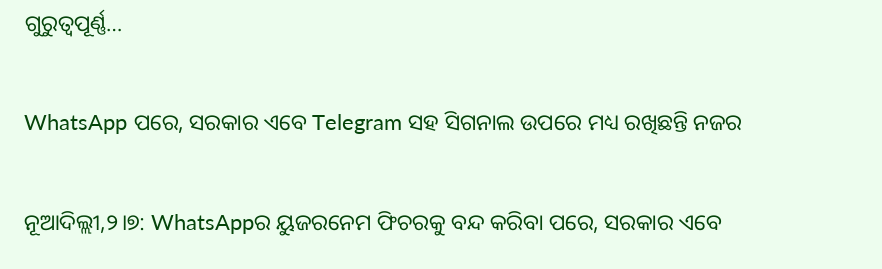ଗୁରୁତ୍ୱପୂର୍ଣ୍ଣ…

WhatsApp ପରେ, ସରକାର ଏବେ Telegram ସହ ସିଗନାଲ ଉପରେ ମଧ୍ୟ ରଖିଛନ୍ତି ନଜର

ନୂଆଦିଲ୍ଲୀ,୨।୭: WhatsAppର ୟୁଜରନେମ ଫିଚରକୁ ବନ୍ଦ କରିବା ପରେ, ସରକାର ଏବେ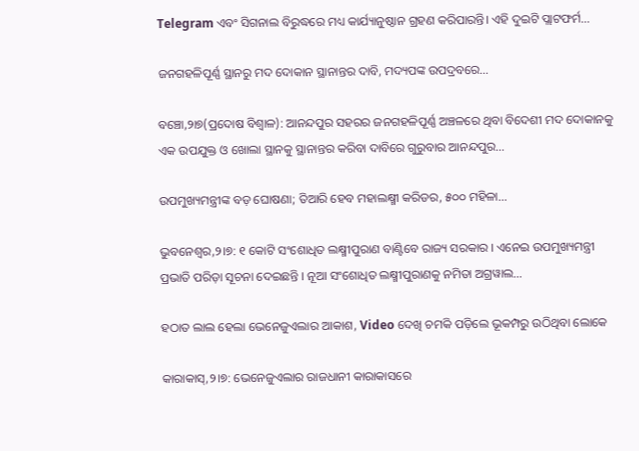Telegram ଏବଂ ସିଗନାଲ ବିରୁଦ୍ଧରେ ମଧ୍ୟ କାର୍ଯ୍ୟାନୁଷ୍ଠାନ ଗ୍ରହଣ କରିପାରନ୍ତି। ଏହି ଦୁଇଟି ପ୍ଲାଟଫର୍ମ…

ଜନଗହଳିପୂର୍ଣ୍ଣ ସ୍ଥାନରୁ ମଦ ଦୋକାନ ସ୍ଥାନାନ୍ତର ଦାବି, ମଦ୍ୟପଙ୍କ ଉପଦ୍ରବରେ…

ବଞ୍ଚୋ,୨ା୭(ପ୍ରଦୋଷ ବିଶ୍ୱାଳ): ଆନନ୍ଦପୁର ସହରର ଜନଗହଳିପୂର୍ଣ୍ଣ ଅଞ୍ଚଳରେ ଥିବା ବିଦେଶୀ ମଦ ଦୋକାନକୁ ଏକ ଉପଯୁକ୍ତ ଓ ଖୋଲା ସ୍ଥାନକୁ ସ୍ଥାନାନ୍ତର କରିବା ଦାବିରେ ଗୁରୁବାର ଆନନ୍ଦପୁର…

ଉପମୁଖ୍ୟମନ୍ତ୍ରୀଙ୍କ ବଡ଼ ଘୋଷଣା; ତିଆରି ହେବ ମହାଲକ୍ଷ୍ମୀ କରିଡର, ୫୦୦ ମହିଳା…

ଭୁବନେଶ୍ବର,୨।୭: ୧ କୋଟି ସଂଶୋଧିତ ଲକ୍ଷ୍ମୀପୁରାଣ ବାଣ୍ଟିବେ ରାଜ୍ୟ ସରକାର । ଏନେଇ ଉପମୁଖ୍ୟମନ୍ତ୍ରୀ ପ୍ରଭାତି ପରିଡ଼ା ସୂଚନା ଦେଇଛନ୍ତି । ନୂଆ ସଂଶୋଧିତ ଲକ୍ଷ୍ମୀପୁରାଣକୁ ନମିତା ଅଗ୍ରୱାଲ…

ହଠାତ ଲାଲ ହେଲା ଭେନେଜୁଏଲାର ଆକାଶ, Video ଦେଖି ଚମକି ପଡ଼ିଲେ ଭୂକମ୍ପରୁ ଉଠିଥିବା ଲୋକେ

କାରାକାସ୍‌,୨।୭: ଭେନେଜୁଏଲାର ରାଜଧାନୀ କାରାକାସରେ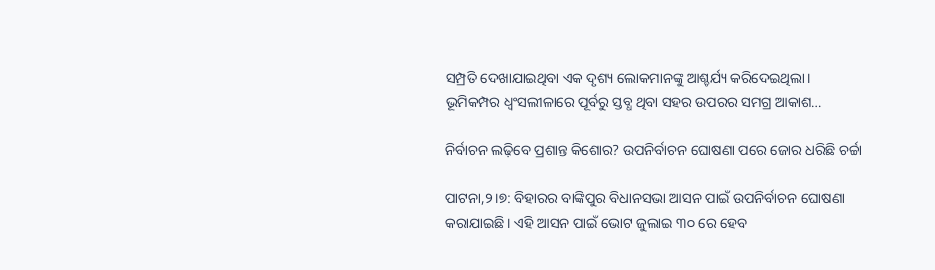ସମ୍ପ୍ରତି ଦେଖାଯାଇଥିବା ଏକ ଦୃଶ୍ୟ ଲୋକମାନଙ୍କୁ ଆଶ୍ଚର୍ଯ୍ୟ କରିଦେଇଥିଲା। ଭୂମିକମ୍ପର ଧ୍ୱଂସଲୀଳାରେ ପୂର୍ବରୁ ସ୍ତବ୍ଧ ଥିବା ସହର ଉପରର ସମଗ୍ର ଆକାଶ…

ନିର୍ବାଚନ ଲଢ଼ିବେ ପ୍ରଶାନ୍ତ କିଶୋର? ଉପନିର୍ବାଚନ ଘୋଷଣା ପରେ ଜୋର ଧରିଛି ଚର୍ଚ୍ଚା

ପାଟନା,୨।୭: ବିହାରର ବାଙ୍କିପୁର ବିଧାନସଭା ଆସନ ପାଇଁ ଉପନିର୍ବାଚନ ଘୋଷଣା କରାଯାଇଛି। ଏହି ଆସନ ପାଇଁ ଭୋଟ ଜୁଲାଇ ୩୦ ରେ ହେବ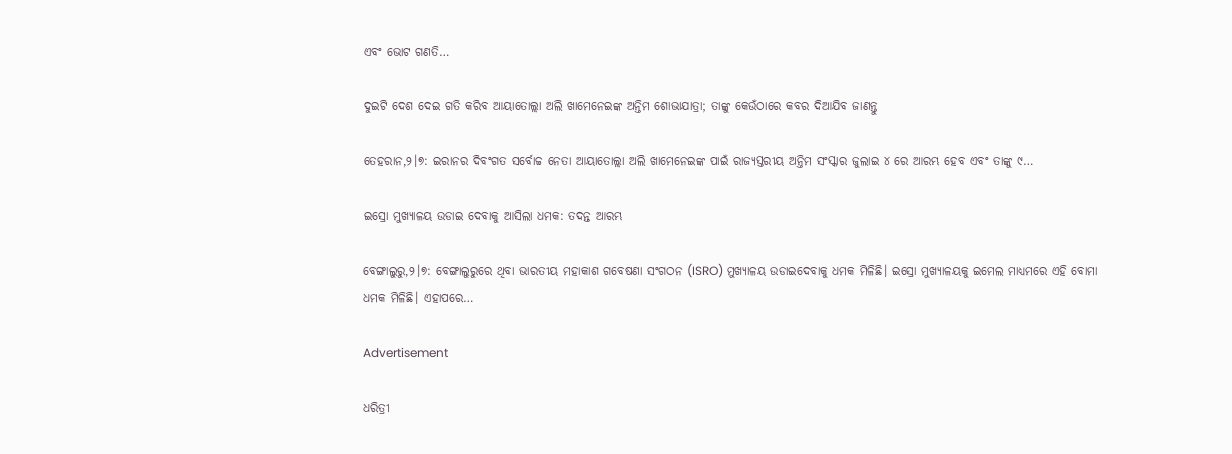ଏବଂ ଭୋଟ ଗଣତି…

ଦୁଇଟି ଦେଶ ଦେଇ ଗତି କରିବ ଆୟାତୋଲ୍ଲା ଅଲି ଖାମେନେଇଙ୍କ ଅନ୍ତିମ ଶୋଭାଯାତ୍ରା; ତାଙ୍କୁ କେଉଁଠାରେ କବର ଦିଆଯିବ ଜାଣନ୍ତୁ

ତେହରାନ,୨।୭: ଇରାନର ଦିବଂଗତ ସର୍ବୋଚ୍ଚ ନେତା ଆୟାତୋଲ୍ଲା ଅଲି ଖାମେନେଇଙ୍କ ପାଇଁ ରାଜ୍ୟସ୍ତରୀୟ ଅନ୍ତିମ ସଂସ୍କାର ଜୁଲାଇ ୪ ରେ ଆରମ୍ଭ ହେବ ଏବଂ ତାଙ୍କୁ ୯…

ଇସ୍ରୋ ମୁଖ୍ୟାଳୟ ଉଡାଇ ଦେବାକୁ ଆସିଲା ଧମକ: ତଦନ୍ତ ଆରମ୍ଭ

ବେଙ୍ଗାଲୁରୁ,୨।୭: ବେଙ୍ଗାଲୁରୁରେ ଥିବା ଭାରତୀୟ ମହାକାଶ ଗବେଷଣା ସଂଗଠନ (ISRO) ମୁଖ୍ୟାଳୟ ଉଡାଇଦେବାକୁ ଧମକ ମିଳିଛି। ଇସ୍ରୋ ମୁଖ୍ୟାଳୟକୁ ଇମେଲ ମାଧ୍ୟମରେ ଏହି ବୋମା ଧମକ ମିଳିଛି। ଏହାପରେ…

Advertisement

ଧରିତ୍ରୀ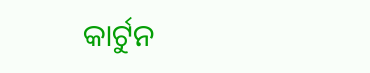କାର୍ଟୁନ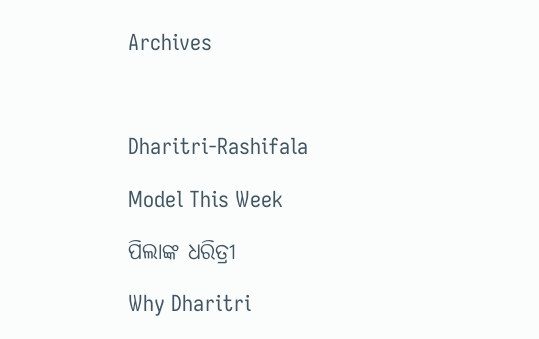Archives



Dharitri-Rashifala

Model This Week

ପିଲାଙ୍କ ଧରିତ୍ରୀ

Why Dharitri